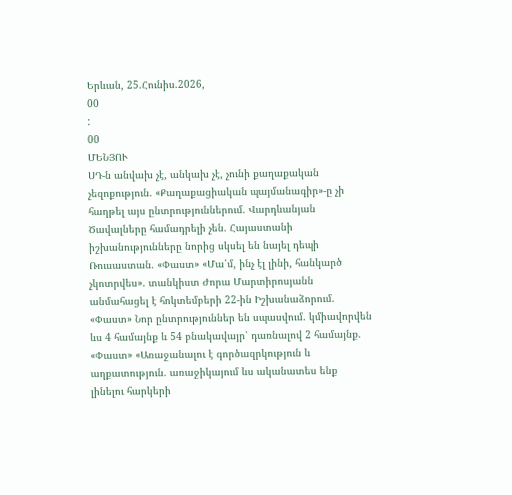Երևան, 25.Հունիս.2026,
00
:
00
ՄԵՆՅՈՒ
ՍԴ-ն անվախ չէ, անկախ չէ, չունի քաղաքական չեզոքություն. «Քաղաքացիական պայմանագիր»-ը չի հաղթել այս ընտրություններում. Վարդևանյան Ծավալները համադրելի չեն. Հայաստանի իշխանությունները նորից սկսել են նայել դեպի Ռուսաստան. «Փաստ» «Մա՛մ, ինչ էլ լինի, հանկարծ չկոտրվես». տանկիստ Ժորա Մարտիրոսյանն անմահացել է հոկտեմբերի 22-ին Իշխանաձորում. «Փաստ» Նոր ընտրություններ են սպասվում. կմիավորվեն ևս 4 համայնք և 54 բնակավայր՝ դառնալով 2 համայնք. «Փաստ» «Առաջանալու է գործազրկություն և աղքատություն. առաջիկայում ևս ականատես ենք լինելու հարկերի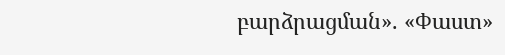բարձրացման». «Փաստ»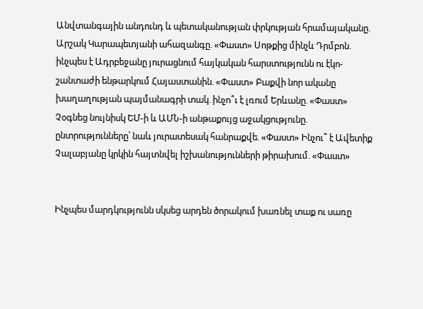Անվտանգային անդունդ և պետականության փրկության հրամայականը. Արշակ Կարապետյանի ահազանգը. «Փաստ» Սոթքից մինչև Դրմբոն. ինչպես է Ադրբեջանը յուրացնում հայկական հարստությունն ու էկո-շանտաժի ենթարկում Հայաստանին. «Փաստ» Բաքվի նոր ականը խաղաղության պայմանագրի տակ. ինչո՞ւ է լռում Երևանը. «Փաստ» Չօգնեց նույնիսկ ԵՄ-ի և ԱՄՆ-ի անթաքույց աջակցությունը. ընտրությունները՝ նաև յուրատեսակ հանրաքվե. «Փաստ» Ինչու՞ է Ավետիք Չալաբյանը կրկին հայտնվել իշխանությունների թիրախում. «Փաստ»


Ինչպես մարդկությունն սկսեց արդեն ծորակում խառնել տաք ու սառը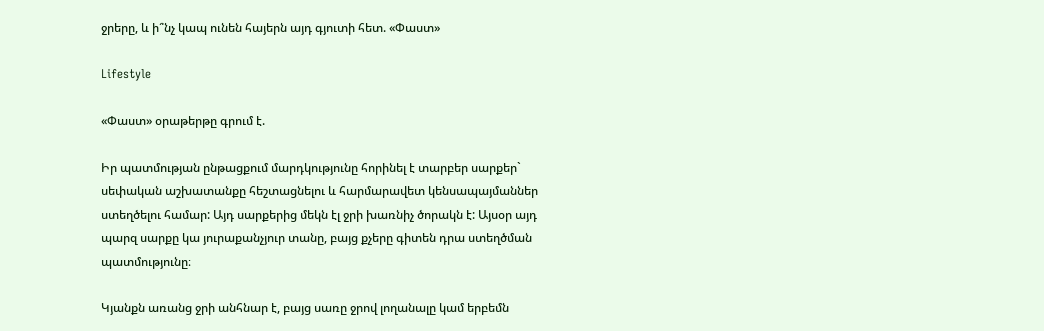ջրերը, և ի՞նչ կապ ունեն հայերն այդ գյուտի հետ. «Փաստ»

Lifestyle

«Փաստ» օրաթերթը գրում է.

Իր պատմության ընթացքում մարդկությունը հորինել է տարբեր սարքեր` սեփական աշխատանքը հեշտացնելու և հարմարավետ կենսապայմաններ ստեղծելու համար: Այդ սարքերից մեկն էլ ջրի խառնիչ ծորակն է: Այսօր այդ պարզ սարքը կա յուրաքանչյուր տանը, բայց քչերը գիտեն դրա ստեղծման պատմությունը։

Կյանքն առանց ջրի անհնար է, բայց սառը ջրով լողանալը կամ երբեմն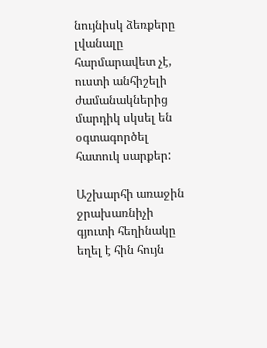նույնիսկ ձեռքերը լվանալը հարմարավետ չէ, ուստի անհիշելի ժամանակներից մարդիկ սկսել են օգտագործել հատուկ սարքեր:

Աշխարհի առաջին ջրախառնիչի գյուտի հեղինակը եղել է հին հույն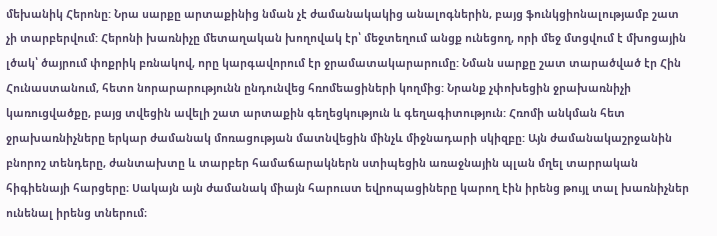մեխանիկ Հերոնը: Նրա սարքը արտաքինից նման չէ ժամանակակից անալոգներին, բայց ֆունկցիոնալությամբ շատ չի տարբերվում: Հերոնի խառնիչը մետաղական խողովակ էր՝ մեջտեղում անցք ունեցող, որի մեջ մտցվում է մխոցային լծակ՝ ծայրում փոքրիկ բռնակով, որը կարգավորում էր ջրամատակարարումը: Նման սարքը շատ տարածված էր Հին Հունաստանում, հետո նորարարությունն ընդունվեց հռոմեացիների կողմից: Նրանք չփոխեցին ջրախառնիչի կառուցվածքը, բայց տվեցին ավելի շատ արտաքին գեղեցկություն և գեղագիտություն: Հռոմի անկման հետ ջրախառնիչները երկար ժամանակ մոռացության մատնվեցին մինչև միջնադարի սկիզբը: Այն ժամանակաշրջանին բնորոշ տենդերը, ժանտախտը և տարբեր համաճարակներն ստիպեցին առաջնային պլան մղել տարրական հիգիենայի հարցերը։ Սակայն այն ժամանակ միայն հարուստ եվրոպացիները կարող էին իրենց թույլ տալ խառնիչներ ունենալ իրենց տներում։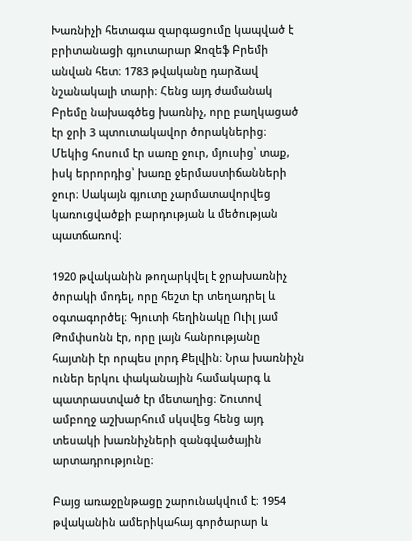Խառնիչի հետագա զարգացումը կապված է բրիտանացի գյուտարար Ջոզեֆ Բրեմի անվան հետ։ 1783 թվականը դարձավ նշանակալի տարի։ Հենց այդ ժամանակ Բրեմը նախագծեց խառնիչ, որը բաղկացած էր ջրի 3 պտուտակավոր ծորակներից։ Մեկից հոսում էր սառը ջուր, մյուսից՝ տաք, իսկ երրորդից՝ խառը ջերմաստիճանների ջուր։ Սակայն գյուտը չարմատավորվեց կառուցվածքի բարդության և մեծության պատճառով։

1920 թվականին թողարկվել է ջրախառնիչ ծորակի մոդել, որը հեշտ էր տեղադրել և օգտագործել։ Գյուտի հեղինակը Ուիլ յամ Թոմփսոնն էր, որը լայն հանրությանը հայտնի էր որպես լորդ Քելվին։ Նրա խառնիչն ուներ երկու փականային համակարգ և պատրաստված էր մետաղից։ Շուտով ամբողջ աշխարհում սկսվեց հենց այդ տեսակի խառնիչների զանգվածային արտադրությունը։

Բայց առաջընթացը շարունակվում է։ 1954 թվականին ամերիկահայ գործարար և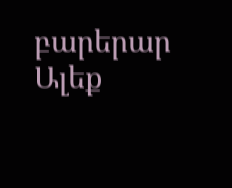բարերար Ալեք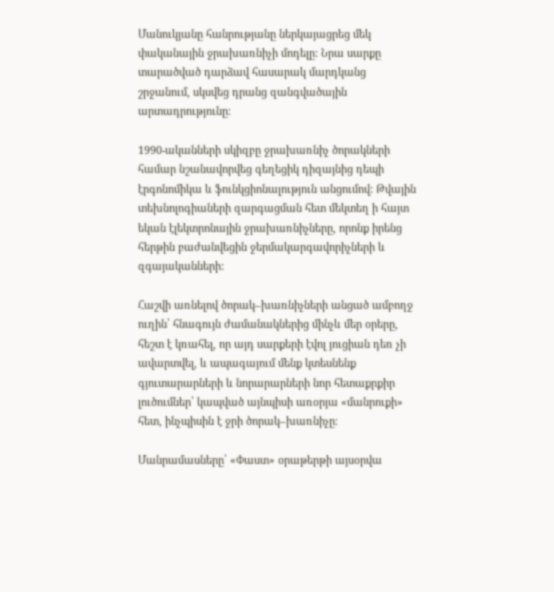Մանուկյանը հանրությանը ներկայացրեց մեկ փականային ջրախառնիչի մոդելը: Նրա սարքը տարածված դարձավ հասարակ մարդկանց շրջանում, սկսվեց դրանց զանգվածային արտադրությունը։

1990-ականների սկիզբը ջրախառնիչ ծորակների համար նշանավորվեց գեղեցիկ դիզայնից դեպի էրգոնոմիկա և ֆունկցիոնալություն անցումով: Թվային տեխնոլոգիաների զարգացման հետ մեկտեղ ի հայտ եկան էլեկտրոնային ջրախառնիչները, որոնք իրենց հերթին բաժանվեցին ջերմակարգավորիչների և զգայականների:

Հաշվի առնելով ծորակ–խառնիչների անցած ամբողջ ուղին՝ հնագույն ժամանակներից մինչև մեր օրերը, հեշտ է կռահել, որ այդ սարքերի էվոլ յուցիան դեռ չի ավարտվել, և ապագայում մենք կտեսնենք գյուտարարների և նորարարների նոր հետաքրքիր լուծումներ՝ կապված այնպիսի առօրյա «մանրուքի» հետ, ինչպիսին է ջրի ծորակ–խառնիչը։

Մանրամասները՝ «Փաստ» օրաթերթի այսօրվա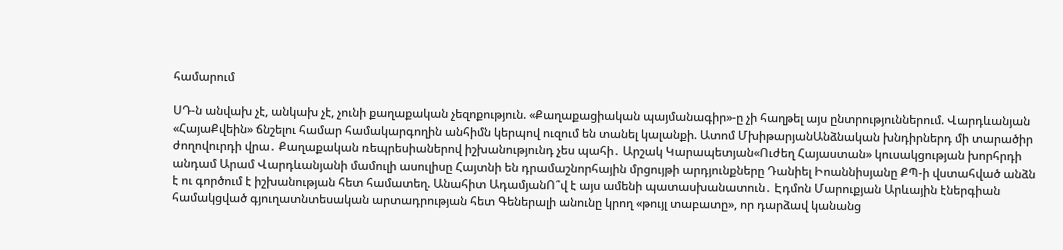համարում

ՍԴ-ն անվախ չէ, անկախ չէ, չունի քաղաքական չեզոքություն. «Քաղաքացիական պայմանագիր»-ը չի հաղթել այս ընտրություններում. Վարդևանյան «ՀայաՔվեին» ճնշելու համար համակարգողին անհիմն կերպով ուզում են տանել կալանքի. Ատոմ ՄխիթարյանԱնձնական խնդիրներդ մի տարածիր ժողովուրդի վրա․ Քաղաքական ռեպրեսիաներով իշխանությունդ չես պահի․ Արշակ Կարապետյան«Ուժեղ Հայաստան» կուսակցության խորհրդի անդամ Արամ Վարդևանյանի մամուլի ասուլիսը Հայտնի են դրամաշնորհային մրցույթի արդյունքները Դանիել Իոաննիսյանը ՔՊ-ի վստահված անձն է ու գործում է իշխանության հետ համատեղ. Անահիտ ԱդամյանՈ՞վ է այս ամենի պատասխանատուն․ Էդմոն Մարուքյան Արևային էներգիան համակցված գյուղատնտեսական արտադրության հետ Գեներալի անունը կրող «թույլ տաբատը», որ դարձավ կանանց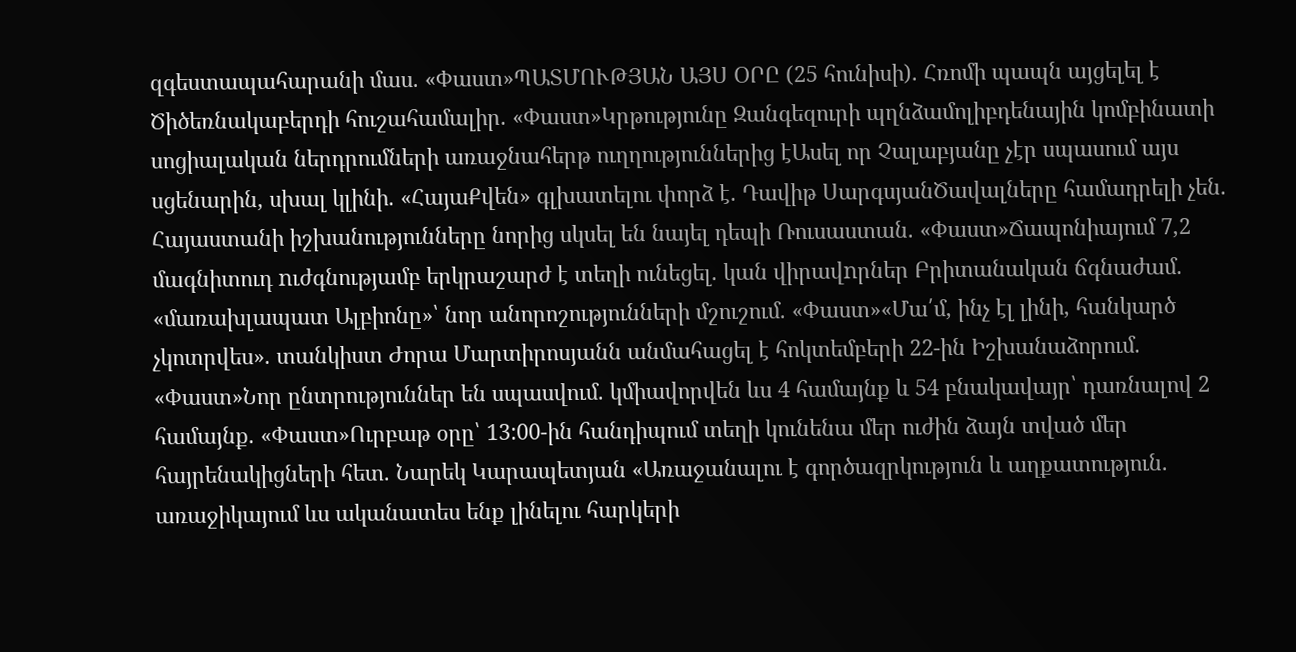զգեստապահարանի մաս. «Փաստ»ՊԱՏՄՈՒԹՅԱՆ ԱՅՍ ՕՐԸ (25 հունիսի). Հռոմի պապն այցելել է Ծիծեռնակաբերդի հուշահամալիր. «Փաստ»Կրթությունը Զանգեզուրի պղնձամոլիբդենային կոմբինատի սոցիալական ներդրումների առաջնահերթ ուղղություններից էԱսել որ Չալաբյանը չէր սպասում այս սցենարին, սխալ կլինի. «ՀայաՔվեն» գլխատելու փորձ է. Դավիթ ՍարգսյանԾավալները համադրելի չեն. Հայաստանի իշխանությունները նորից սկսել են նայել դեպի Ռուսաստան. «Փաստ»Ճապոնիայում 7,2 մագնիտուդ nւժգնությամբ երկրաշարժ է տեղի ունեցել. կան վիրավnրներ Բրիտանական ճգնաժամ. «մառախլապատ Ալբիոնը»՝ նոր անորոշությունների մշուշում. «Փաստ»«Մա՛մ, ինչ էլ լինի, հանկարծ չկոտրվես». տանկիստ Ժորա Մարտիրոսյանն անմահացել է հոկտեմբերի 22-ին Իշխանաձորում. «Փաստ»Նոր ընտրություններ են սպասվում. կմիավորվեն ևս 4 համայնք և 54 բնակավայր՝ դառնալով 2 համայնք. «Փաստ»Ուրբաթ օրը՝ 13:00-ին հանդիպում տեղի կունենա մեր ուժին ձայն տված մեր հայրենակիցների հետ. Նարեկ Կարապետյան «Առաջանալու է գործազրկություն և աղքատություն. առաջիկայում ևս ականատես ենք լինելու հարկերի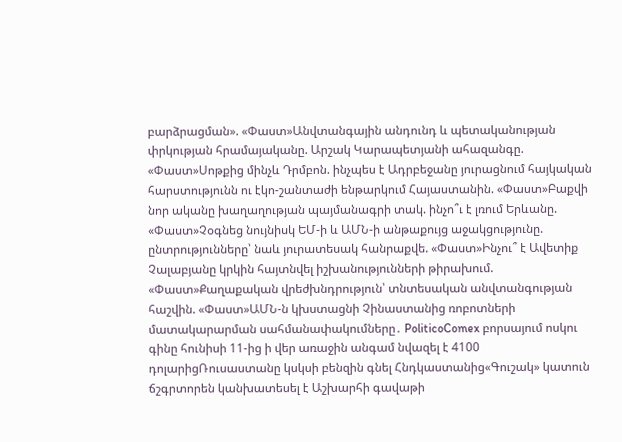բարձրացման». «Փաստ»Անվտանգային անդունդ և պետականության փրկության հրամայականը. Արշակ Կարապետյանի ահազանգը. «Փաստ»Սոթքից մինչև Դրմբոն. ինչպես է Ադրբեջանը յուրացնում հայկական հարստությունն ու էկո-շանտաժի ենթարկում Հայաստանին. «Փաստ»Բաքվի նոր ականը խաղաղության պայմանագրի տակ. ինչո՞ւ է լռում Երևանը. «Փաստ»Չօգնեց նույնիսկ ԵՄ-ի և ԱՄՆ-ի անթաքույց աջակցությունը. ընտրությունները՝ նաև յուրատեսակ հանրաքվե. «Փաստ»Ինչու՞ է Ավետիք Չալաբյանը կրկին հայտնվել իշխանությունների թիրախում. «Փաստ»Քաղաքական վրեժխնդրություն՝ տնտեսական անվտանգության հաշվին. «Փաստ»ԱՄՆ-ն կխստացնի Չինաստանից ռոբոտների մատակարարման սահմանափակումները․ PoliticoComex բորսայում ոսկու գինը հունիսի 11-ից ի վեր առաջին անգամ նվազել է 4100 դոլարիցՌուսաստանը կսկսի բենզին գնել Հնդկաստանից«Գուշակ» կատուն ճշգրտորեն կանխատեսել է Աշխարհի գավաթի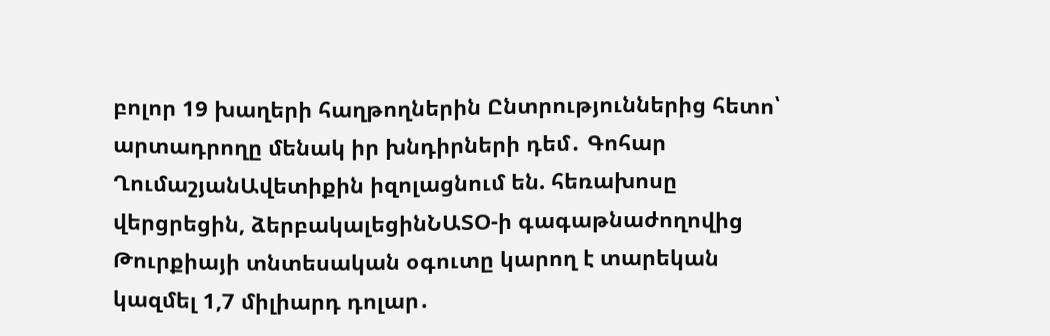բոլոր 19 խաղերի հաղթողներին Ընտրություններից հետո՝ արտադրողը մենակ իր խնդիրների դեմ․ Գոհար ՂումաշյանԱվետիքին իզոլացնում են. հեռախոսը վերցրեցին, ձերբակալեցինՆԱՏՕ-ի գագաթնաժողովից Թուրքիայի տնտեսական օգուտը կարող է տարեկան կազմել 1,7 միլիարդ դոլար․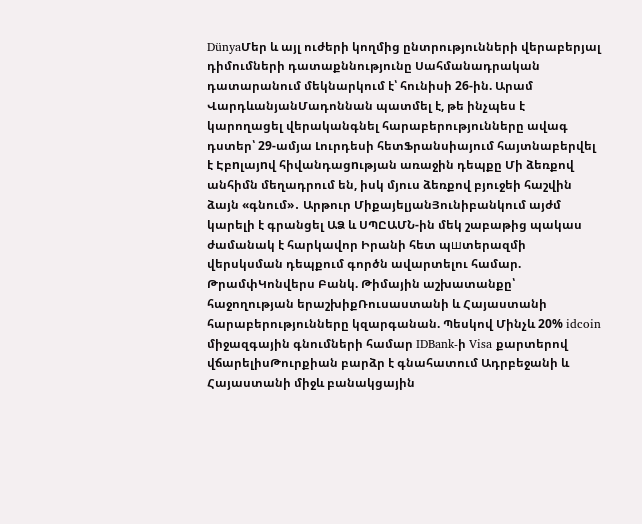DünyaՄեր և այլ ուժերի կողմից ընտրությունների վերաբերյալ դիմումների դատաքննությունը Սահմանադրական դատարանում մեկնարկում է՝ հունիսի 26-ին. Արամ ՎարդևանյանՄադոննան պատմել է, թե ինչպես է կարողացել վերականգնել հարաբերությունները ավագ դստեր՝ 29-ամյա Լուրդեսի հետՖրանսիայում հայտնաբերվել է Էբnլայnվ հիվանդացnւթյան առաջին դեպքը Մի ձեռքով անհիմն մեղադրում են, իսկ մյուս ձեռքով բյուջեի հաշվին ձայն «գնում»․ Արթուր ՄիքայելյանՅունիբանկում այժմ կարելի է գրանցել ԱՁ և ՍՊԸԱՄՆ-ին մեկ շաբաթից պակաս ժամանակ է հարկավոր Իրանի հետ պшտերազմի վերսկսման դեպքում գործն ավարտելու համար. ԹրամփԿոնվերս Բանկ. Թիմային աշխատանքը՝ հաջողության երաշխիքՌուսաստանի և Հայաստանի հարաբերությունները կզարգանան. Պեսկով Մինչև 20% idcoin միջազգային գնումների համար IDBank-ի Visa քարտերով վճարելիսԹուրքիան բարձր է գնահատում Ադրբեջանի և Հայաստանի միջև բանակցային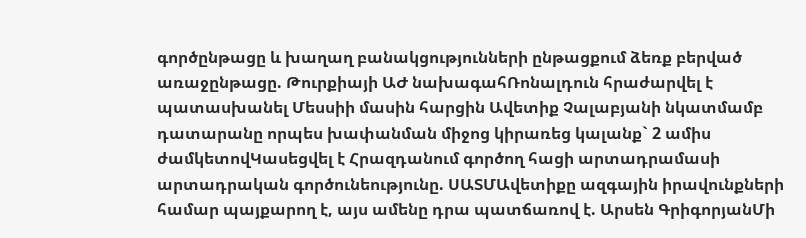գործընթացը և խաղաղ բանակցությունների ընթացքում ձեռք բերված առաջընթացը. Թուրքիայի ԱԺ նախագահՌոնալդուն հրաժարվել է պատասխանել Մեսսիի մասին հարցին Ավետիք Չալաբյանի նկատմամբ դատարանը որպես խափանման միջոց կիրառեց կալանք` 2 ամիս ժամկետովԿասեցվել է Հրազդանում գործող հացի արտադրամասի արտադրական գործունեությունը. ՍԱՏՄԱվետիքը ազգային իրավունքների համար պայքարող է, այս ամենը դրա պատճառով է. Արսեն ԳրիգորյանՄի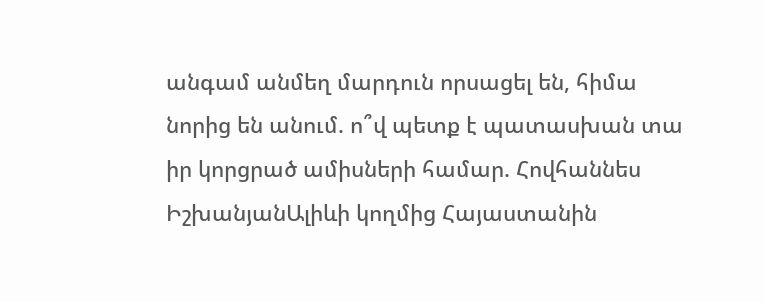անգամ անմեղ մարդուն որսացել են, հիմա նորից են անում. ո՞վ պետք է պատասխան տա իր կորցրած ամիսների համար. Հովհաննես ԻշխանյանԱլիևի կողմից Հայաստանին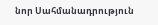նոր Սահմանադրություն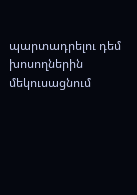պարտադրելու դեմ խոսողներին մեկուսացնում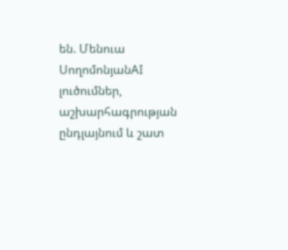են. Մենուա ՍողոմոնյանAI լուծումներ, աշխարհագրության ընդլայնում և շատ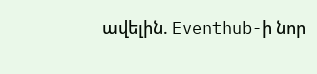ավելին. Eventhub-ի նոր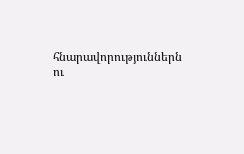հնարավորություններն ու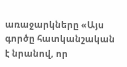առաջարկները «Այս գործը հատկանշական է նրանով, որ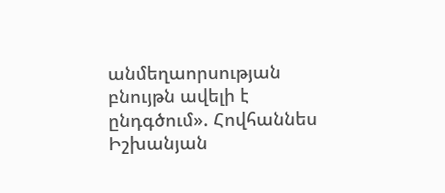անմեղաորսության բնույթն ավելի է ընդգծում». Հովհաննես Իշխանյան